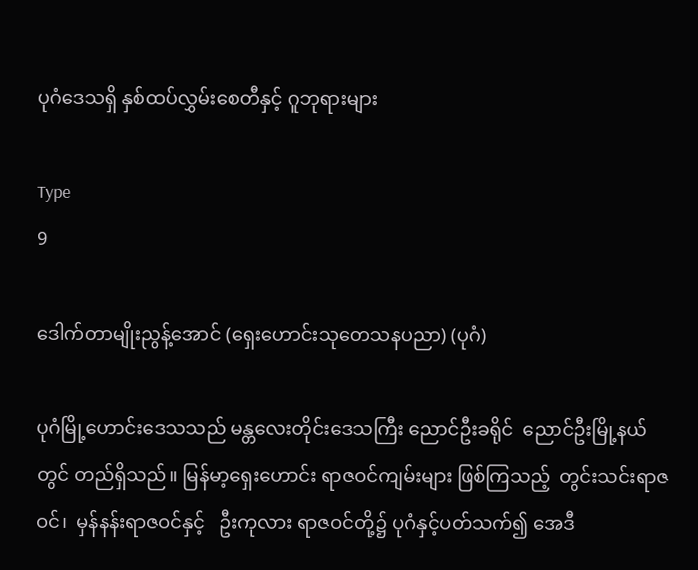ပုဂံဒေသရှိ နှစ်ထပ်လွှမ်းစေတီနှင့် ဂူဘုရားများ

Type
9

ဒေါက်တာမျိုးညွန့်အောင် (ရှေးဟောင်းသုတေသနပညာ) (ပုဂံ)

ပုဂံမြို့ဟောင်းဒေသသည် မန္တလေးတိုင်းဒေသကြီး ညောင်ဦးခရိုင်  ညောင်ဦးမြို့နယ်တွင် တည်ရှိသည်။ မြန်မာ့ရှေးဟောင်း ရာဇဝင်ကျမ်းများ ဖြစ်ကြသည့်  တွင်းသင်းရာဇဝင်၊  မှန်နန်းရာဇဝင်နှင့်   ဦးကုလား ရာဇဝင်တို့၌ ပုဂံနှင့်ပတ်သက်၍ အေဒီ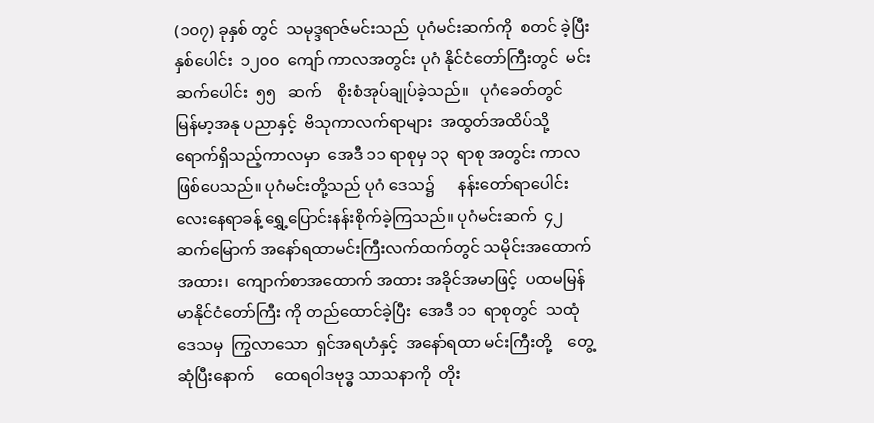(၁၀၇) ခုနှစ် တွင်  သမုဒ္ဒရာဇ်မင်းသည်  ပုဂံမင်းဆက်ကို  စတင် ခဲ့ပြီး   နှစ်ပေါင်း  ၁၂၀၀  ကျော် ကာလအတွင်း ပုဂံ နိုင်ငံတော်ကြီးတွင်  မင်းဆက်ပေါင်း  ၅၅   ဆက်    စိုးစံအုပ်ချုပ်ခဲ့သည်။   ပုဂံခေတ်တွင်    မြန်မာ့အနု ပညာနှင့်  ဗိသုကာလက်ရာများ  အထွတ်အထိပ်သို့ ရောက်ရှိသည့်ကာလမှာ  အေဒီ ၁၁ ရာစုမှ ၁၃  ရာစု အတွင်း ကာလဖြစ်ပေသည်။ ပုဂံမင်းတို့သည် ပုဂံ ဒေသ၌      နန်းတော်ရာပေါင်း    လေးနေရာခန့် ရွှေ့ပြောင်းနန်းစိုက်ခဲ့ကြသည်။ ပုဂံမင်းဆက်  ၄၂   ဆက်မြောက် အနော်ရထာမင်းကြီးလက်ထက်တွင် သမိုင်းအထောက်အထား၊  ကျောက်စာအထောက် အထား အခိုင်အမာဖြင့်  ပထမမြန်မာနိုင်ငံတော်ကြီး ကို တည်ထောင်ခဲ့ပြီး  အေဒီ ၁၁  ရာစုတွင်  သထုံ ဒေသမှ  ကြွလာသော  ရှင်အရဟံနှင့်  အနော်ရထာ မင်းကြီးတို့    တွေ့ဆုံပြီးနောက်     ထေရဝါဒဗုဒ္ဓ သာသနာကို  တိုး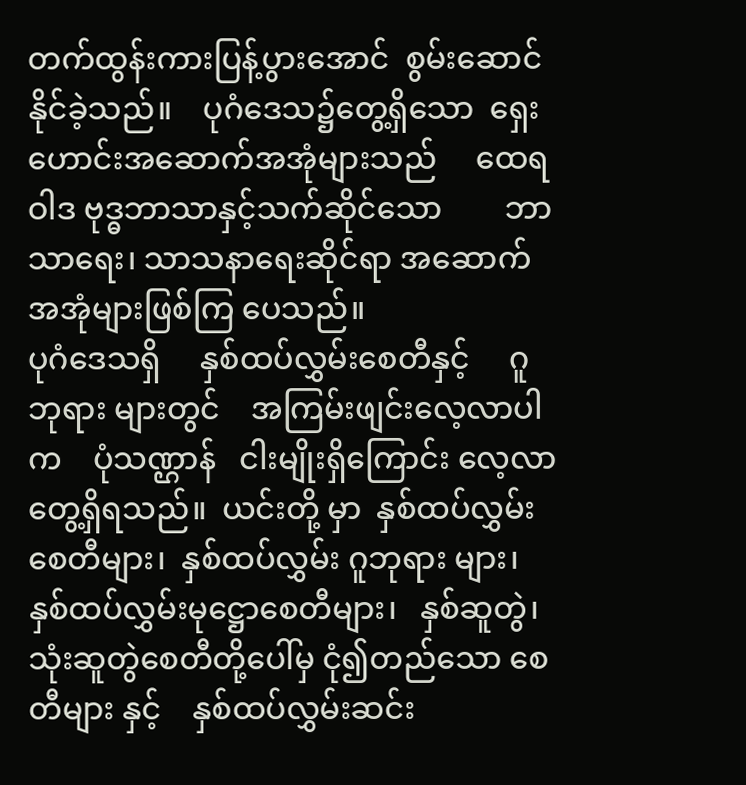တက်ထွန်းကားပြန့်ပွားအောင်  စွမ်းဆောင်နိုင်ခဲ့သည်။    ပုဂံဒေသ၌တွေ့ရှိသော  ရှေးဟောင်းအဆောက်အအုံများသည်     ထေရဝါဒ ဗုဒ္ဓဘာသာနှင့်သက်ဆိုင်သော        ဘာသာရေး၊ သာသနာရေးဆိုင်ရာ အဆောက်အအုံများဖြစ်ကြ ပေသည်။
ပုဂံဒေသရှိ     နှစ်ထပ်လွှမ်းစေတီနှင့်     ဂူဘုရား များတွင်    အကြမ်းဖျင်းလေ့လာပါက    ပုံသဏ္ဌာန်   ငါးမျိုးရှိကြောင်း လေ့လာတွေ့ရှိရသည်။  ယင်းတို့ မှာ  နှစ်ထပ်လွှမ်းစေတီများ၊  နှစ်ထပ်လွှမ်း ဂူဘုရား များ၊      နှစ်ထပ်လွှမ်းမုဋ္ဌောစေတီများ၊   နှစ်ဆူတွဲ၊ သုံးဆူတွဲစေတီတို့ပေါ်မှ ငုံ၍တည်သော စေတီများ နှင့်    နှစ်ထပ်လွှမ်းဆင်း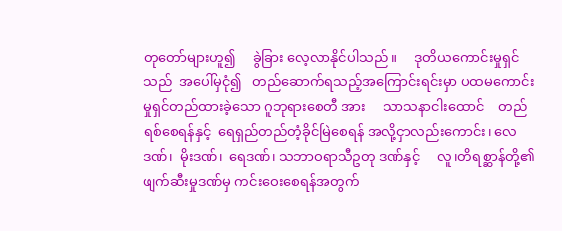တုတော်များဟူ၍     ခွဲခြား လေ့လာနိုင်ပါသည်။     ဒုတိယကောင်းမှုရှင်သည်  အပေါ်မှငုံ၍   တည်ဆောက်ရသည့်အကြောင်းရင်းမှာ ပထမကောင်းမှုရှင်တည်ထားခဲ့သော ဂူဘုရားစေတီ အား     သာသနာငါးထောင်    တည်ရစ်စေရန်နှင့်  ရေရှည်တည်တံ့ခိုင်မြဲစေရန် အလို့ငှာလည်းကောင်း၊ လေဒဏ်၊  မိုးဒဏ်၊  ရေဒဏ်၊ သဘာဝရာသီဥတု ဒဏ်နှင့်     လူ၊တိရစ္ဆာန်တို့၏     ဖျက်ဆီးမှုဒဏ်မှ ကင်းဝေးစေရန်အတွက်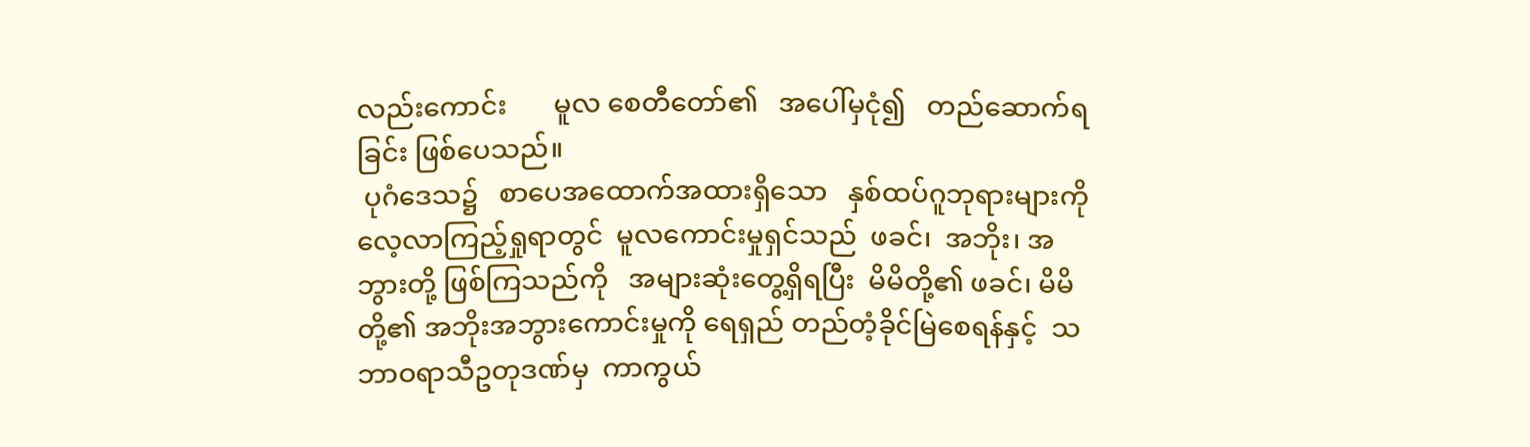လည်းကောင်း       မူလ စေတီတော်၏   အပေါ်မှငုံ၍   တည်ဆောက်ရခြင်း ဖြစ်ပေသည်။
 ပုဂံဒေသ၌   စာပေအထောက်အထားရှိသော   နှစ်ထပ်ဂူဘုရားများကို   လေ့လာကြည့်ရှုရာတွင်  မူလကောင်းမှုရှင်သည်  ဖခင်၊  အဘိုး၊ အဘွားတို့ ဖြစ်ကြသည်ကို   အများဆုံးတွေ့ရှိရပြီး  မိမိတို့၏ ဖခင်၊ မိမိတို့၏ အဘိုးအဘွားကောင်းမှုကို ရေရှည် တည်တံ့ခိုင်မြဲစေရန်နှင့်  သဘာဝရာသီဥတုဒဏ်မှ  ကာကွယ်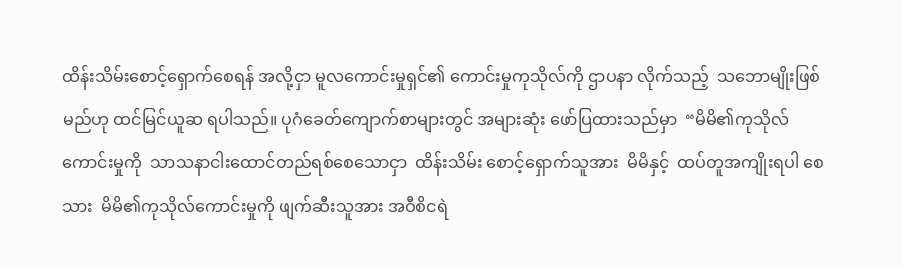ထိန်းသိမ်းစောင့်ရှောက်စေရန် အလို့ငှာ မူလကောင်းမှုရှင်၏ ကောင်းမှုကုသိုလ်ကို ဌာပနာ လိုက်သည့်  သဘောမျိုးဖြစ်မည်ဟု ထင်မြင်ယူဆ ရပါသည်။ ပုဂံခေတ်ကျောက်စာများတွင် အများဆုံး ဖော်ပြထားသည်မှာ  “မိမိ၏ကုသိုလ်ကောင်းမှုကို  သာသနာငါးထောင်တည်ရစ်စေသောငှာ  ထိန်းသိမ်း စောင့်ရှောက်သူအား  မိမိနှင့်  ထပ်တူအကျိုးရပါ စေသား  မိမိ၏ကုသိုလ်ကောင်းမှုကို ဖျက်ဆီးသူအား အဝီစိငရဲ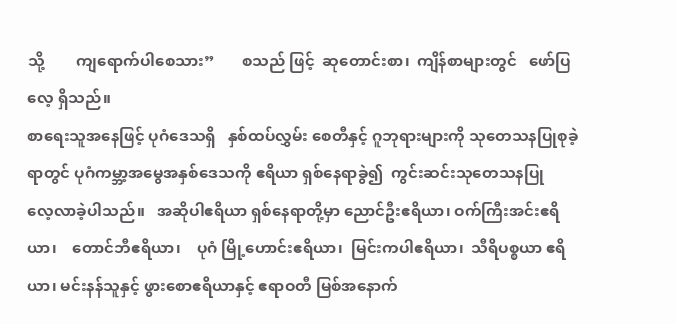သို့        ကျရောက်ပါစေသား”       စသည် ဖြင့်  ဆုတောင်းစာ၊  ကျိန်စာများတွင်   ဖော်ပြလေ့ ရှိသည်။
စာရေးသူအနေဖြင့် ပုဂံဒေသရှိ   နှစ်ထပ်လွှမ်း စေတီနှင့် ဂူဘုရားများကို သုတေသနပြုစုခဲ့ရာတွင် ပုဂံကမ္ဘာ့အမွေအနှစ်ဒေသကို ဧရိယာ ရှစ်နေရာခွဲ၍  ကွင်းဆင်းသုတေသနပြု      လေ့လာခဲ့ပါသည်။   အဆိုပါဧရိယာ ရှစ်နေရာတို့မှာ ညောင်ဦးဧရိယာ၊ ဝက်ကြီးအင်းဧရိယာ၊    တောင်ဘီဧရိယာ၊    ပုဂံ မြို့ဟောင်းဧရိယာ၊  မြင်းကပါဧရိယာ၊  သီရိပစ္စယာ ဧရိယာ၊ မင်းနန်သူနှင့် ဖွားစောဧရိယာနှင့် ဧရာဝတီ မြစ်အနောက်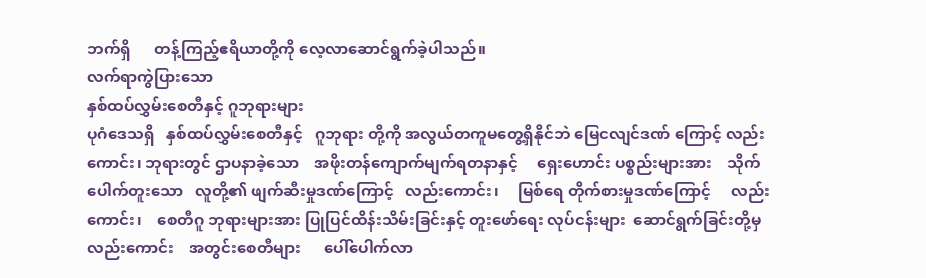ဘက်ရှိ      တန့်ကြည့်ဧရိယာတို့ကို လေ့လာဆောင်ရွက်ခဲ့ပါသည်။
လက်ရာကွဲပြားသော
နှစ်ထပ်လွှမ်းစေတီနှင့် ဂူဘုရားများ
ပုဂံဒေသရှိ   နှစ်ထပ်လွှမ်းစေတီနှင့်   ဂူဘုရား တို့ကို အလွယ်တကူမတွေ့ရှိနိုင်ဘဲ မြေငလျင်ဒဏ် ကြောင့် လည်းကောင်း၊ ဘုရားတွင် ဌာပနာခဲ့သော    အဖိုးတန်ကျောက်မျက်ရတနာနှင့်     ရှေးဟောင်း ပစ္စည်းများအား    သိုက်ပေါက်တူးသော   လူတို့၏ ဖျက်ဆီးမှုဒဏ်ကြောင့်   လည်းကောင်း၊     မြစ်ရေ တိုက်စားမှုဒဏ်ကြောင့်     လည်းကောင်း၊    စေတီဂူ ဘုရားများအား ပြုပြင်ထိန်းသိမ်းခြင်းနှင့် တူးဖော်ရေး လုပ်ငန်းများ  ဆောင်ရွက်ခြင်းတို့မှလည်းကောင်း    အတွင်းစေတီများ      ပေါ်ပေါက်လာ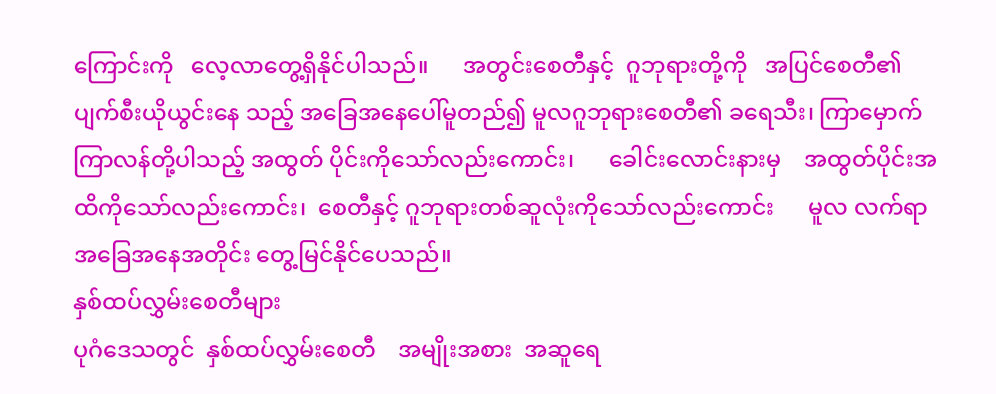ကြောင်းကို   လေ့လာတွေ့ရှိနိုင်ပါသည်။      အတွင်းစေတီနှင့်  ဂူဘုရားတို့ကို   အပြင်စေတီ၏    ပျက်စီးယိုယွင်းနေ သည့် အခြေအနေပေါ်မူတည်၍ မူလဂူဘုရားစေတီ၏ ခရေသီး၊ ကြာမှောက်ကြာလန်တို့ပါသည့် အထွတ် ပိုင်းကိုသော်လည်းကောင်း၊      ခေါင်းလောင်းနားမှ    အထွတ်ပိုင်းအထိကိုသော်လည်းကောင်း၊  စေတီနှင့် ဂူဘုရားတစ်ဆူလုံးကိုသော်လည်းကောင်း      မူလ လက်ရာအခြေအနေအတိုင်း တွေ့မြင်နိုင်ပေသည်။
နှစ်ထပ်လွှမ်းစေတီများ
ပုဂံဒေသတွင်  နှစ်ထပ်လွှမ်းစေတီ    အမျိုးအစား  အဆူရေ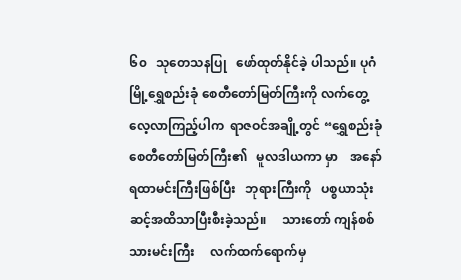၆၀   သုတေသနပြု   ဖော်ထုတ်နိုင်ခဲ့ ပါသည်။ ပုဂံမြို့ရွှေစည်းခုံ စေတီတော်မြတ်ကြီးကို လက်တွေ့လေ့လာကြည့်ပါက  ရာဇဝင်အချို့တွင် “ရွှေစည်းခုံ စေတီတော်မြတ်ကြီး၏   မူလဒါယကာ မှာ    အနော်ရထာမင်းကြီးဖြစ်ပြီး   ဘုရားကြီးကို   ပစ္စယာသုံးဆင့်အထိသာပြီးစီးခဲ့သည်။     သားတော် ကျန်စစ်သားမင်းကြီး     လက်ထက်ရောက်မှ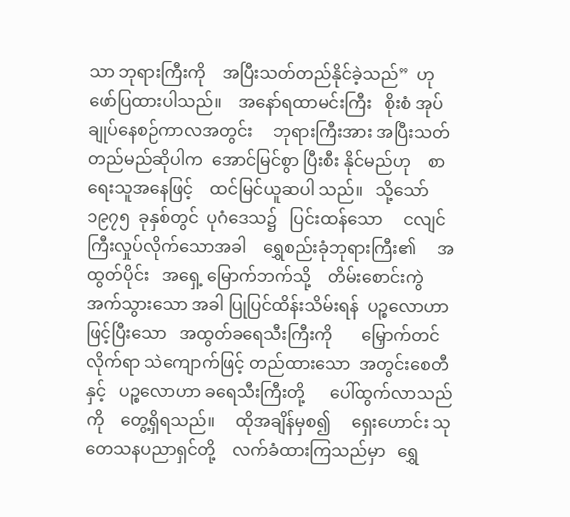သာ ဘုရားကြီးကို    အပြီးသတ်တည်နိုင်ခဲ့သည်”  ဟု ဖော်ပြထားပါသည်။    အနော်ရထာမင်းကြီး   စိုးစံ အုပ်ချုပ်နေစဉ်ကာလအတွင်း     ဘုရားကြီးအား အပြီးသတ်တည်မည်ဆိုပါက  အောင်မြင်စွာ ပြီးစီး နိုင်မည်ဟု    စာရေးသူအနေဖြင့်    ထင်မြင်ယူဆပါ သည်။   သို့သော်  ၁၉၇၅  ခုနှစ်တွင်  ပုဂံဒေသ၌   ပြင်းထန်သော     ငလျင်ကြီးလှုပ်လိုက်သောအခါ    ရွှေစည်းခုံဘုရားကြီး၏     အထွတ်ပိုင်း   အရှေ့ မြောက်ဘက်သို့    တိမ်းစောင်းကွဲအက်သွားသော အခါ ပြုပြင်ထိန်းသိမ်းရန်  ပဉ္စလောဟာဖြင့်ပြီးသော   အထွတ်ခရေသီးကြီးကို       မြှောက်တင်လိုက်ရာ သဲကျောက်ဖြင့် တည်ထားသော  အတွင်းစေတီနှင့်   ပဉ္စလောဟာ ခရေသီးကြီးတို့      ပေါ်ထွက်လာသည်ကို    တွေ့ရှိရသည်။     ထိုအချိန်မှစ၍     ရှေးဟောင်း သုတေသနပညာရှင်တို့    လက်ခံထားကြသည်မှာ   ရွှေ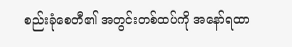စည်းခုံစေတီ၏ အတွင်းတစ်ထပ်ကို အနော်ရထာ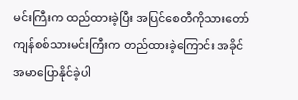မင်းကြီးက ထည်ထားခဲ့ပြီး အပြင်စေတီကိုသားတော်  ကျန်စစ်သားမင်းကြီးက တည်ထားခဲ့ကြောင်း အခိုင် အမာပြောနိုင်ခဲ့ပါ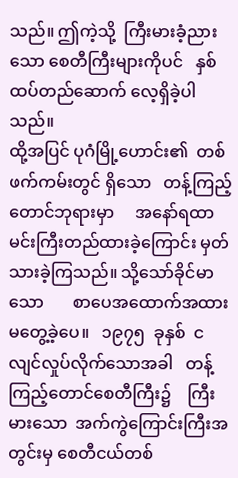သည်။ ဤကဲ့သို့  ကြီးမားခံ့ညား သော စေတီကြီးများကိုပင်   နှစ်ထပ်တည်ဆောက် လေ့ရှိခဲ့ပါသည်။
ထို့အပြင် ပုဂံမြို့ဟောင်း၏  တစ်ဖက်ကမ်းတွင် ရှိသော   တန့်ကြည့်တောင်ဘုရားမှာ     အနော်ရထာ မင်းကြီးတည်ထားခဲ့ကြောင်း မှတ်သားခဲ့ကြသည်။ သို့သော်ခိုင်မာသော       စာပေအထောက်အထား မတွေ့ခဲ့ပေ။   ၁၉၇၅  ခုနှစ်  ငလျင်လှုပ်လိုက်သောအခါ   တန့်ကြည့်တောင်စေတီကြီး၌    ကြီးမားသော  အက်ကွဲကြောင်းကြီးအတွင်းမှ စေတီငယ်တစ်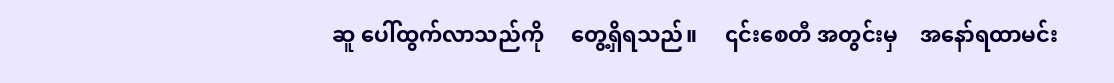ဆူ ပေါ်ထွက်လာသည်ကို     တွေ့ရှိရသည်။     ၎င်းစေတီ အတွင်းမှ    အနော်ရထာမင်း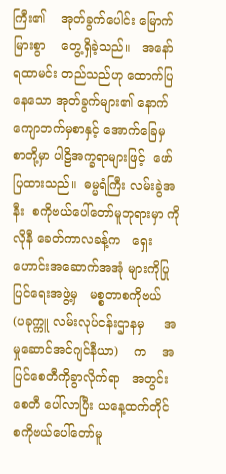ကြီး၏    အုတ်ခွက်ပေါင်း မြောက်မြားစွာ    တွေ့ရှိခဲ့သည်။   အနော်ရထာမင်း တည်သည်ဟု ထောက်ပြနေသော အုတ်ခွက်များ၏ နောက်ကျောဘက်မှစာနှင့် အောက်ခြေမှ စာတို့မှာ ပါဠိအက္ခရာများဖြင့်  ဖော်ပြထားသည်။  ဓမ္မရံကြီး လမ်းခွဲအနီး  စကိုဗယ်ပေါ်တော်မူဘုရားမှာ ကိုလိုနီ ခေတ်ကာလခန့်က   ရှေးဟောင်းအဆောက်အအုံ များကိုပြုပြင်ရေးအဖွဲ့မှ   မစ္စတာစကိုဗယ်   (ပခုက္ကူ လမ်းလုပ်ငန်းဌာနမှ     အမှုဆောင်အင်ဂျင်နီယာ)    က    အပြင်စေတီကိုခွာလိုက်ရာ   အတွင်းစေတီ ပေါ်လာပြီး ယနေ့ထက်တိုင်  စကိုဗယ်ပေါ်တော်မူ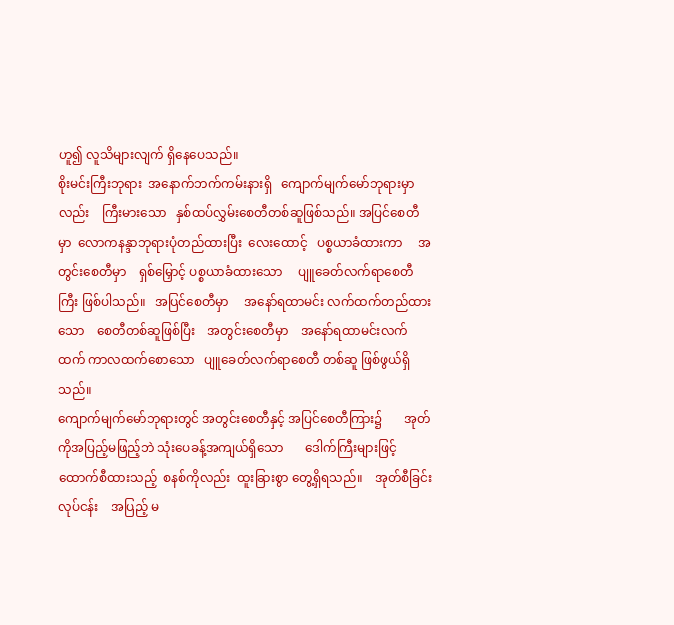ဟူ၍ လူသိများလျက် ရှိနေပေသည်။
စိုးမင်းကြီးဘုရား  အနောက်ဘက်ကမ်းနားရှိ   ကျောက်မျက်မော်ဘုရားမှာလည်း    ကြီးမားသော   နှစ်ထပ်လွှမ်းစေတီတစ်ဆူဖြစ်သည်။ အပြင်စေတီ မှာ  လောကနန္ဒာဘုရားပုံတည်ထားပြီး  လေးထောင့်   ပစ္စယာခံထားကာ     အတွင်းစေတီမှာ    ရှစ်မြှောင့် ပစ္စယာခံထားသော     ပျူခေတ်လက်ရာစေတီကြီး ဖြစ်ပါသည်။   အပြင်စေတီမှာ     အနော်ရထာမင်း လက်ထက်တည်ထားသော    စေတီတစ်ဆူဖြစ်ပြီး    အတွင်းစေတီမှာ    အနော်ရထာမင်းလက်ထက် ကာလထက်စောသော   ပျူခေတ်လက်ရာစေတီ တစ်ဆူ ဖြစ်ဖွယ်ရှိသည်။
ကျောက်မျက်မော်ဘုရားတွင် အတွင်းစေတီနှင့် အပြင်စေတီကြား၌       အုတ်ကိုအပြည့်မဖြည့်ဘဲ သုံးပေခန့်အကျယ်ရှိသော       ဒေါက်ကြီးများဖြင့် ထောက်စီထားသည့်  စနစ်ကိုလည်း  ထူးခြားစွာ တွေ့ရှိရသည်။    အုတ်စီခြင်းလုပ်ငန်း    အပြည့် မ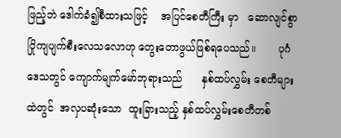ဖြည့်ဘဲ ဒေါက်ခံ၍စီထားသဖြင့်    အပြင်စေတီကြီး မှာ   ဆောလျင်စွာ   ပြိုကျပျက်စီးလေသလောဟု တွေးတောဖွယ်ဖြစ်ရပေသည်။       ပုဂံဒေသတွင် ကျောက်မျက်မော်ဘုရားသည်      နှစ်ထပ်လွှမ်း စေတီများထဲတွင်  အလှပဆုံးသော  ထူးခြားသည့် နှစ်ထပ်လွှမ်းစေတီတစ်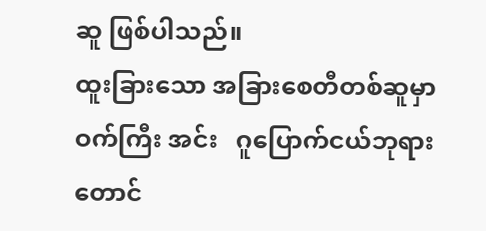ဆူ ဖြစ်ပါသည်။
ထူးခြားသော အခြားစေတီတစ်ဆူမှာ   ဝက်ကြီး အင်း   ဂူပြောက်ငယ်ဘုရားတောင်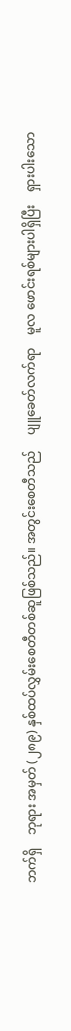ဘက်ရှိ    ဘုရား အမှတ် (၂၈၉) နှစ်ထပ်လွှမ်းစေတီတစ်ဆူဖြစ်သည်။ အတွင်းစေတီသည်     ပျူခေတ်လက်ရာ    မူလ ဖောင်းရစ်များပါရှိပြီး    ရှားပါးသော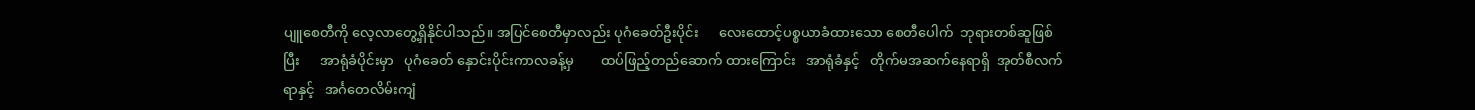ပျူစေတီကို လေ့လာတွေ့ရှိနိုင်ပါသည်။ အပြင်စေတီမှာလည်း ပုဂံခေတ်ဦးပိုင်း      လေးထောင့်ပစ္စယာခံထားသော စေတီပေါက်  ဘုရားတစ်ဆူဖြစ်ပြီး      အာရုံခံပိုင်းမှာ   ပုဂံခေတ် နှောင်းပိုင်းကာလခန့်မှ        ထပ်ဖြည့်တည်ဆောက် ထားကြောင်း   အာရုံခံနှင့်   တိုက်မအဆက်နေရာရှိ  အုတ်စီလက်ရာနှင့်   အင်္ဂတေလိမ်းကျံ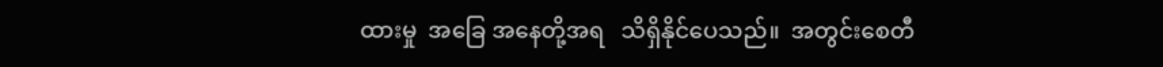ထားမှု  အခြေ အနေတို့အရ   သိရှိနိုင်ပေသည်။  အတွင်းစေတီ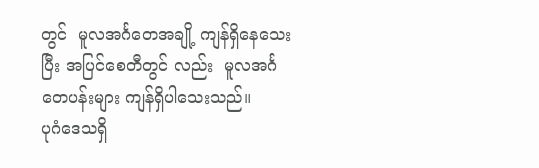တွင်  မူလအင်္ဂတေအချို့ ကျန်ရှိနေသေးပြီး အပြင်စေတီတွင် လည်း  မူလအင်္ဂတေပန်းများ ကျန်ရှိပါသေးသည်။
ပုဂံဒေသရှိ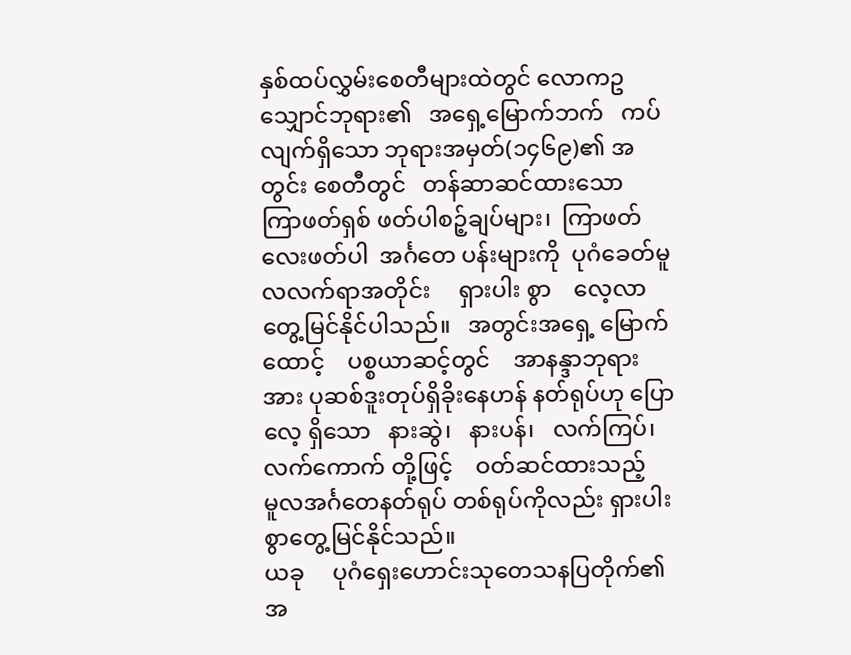နှစ်ထပ်လွှမ်းစေတီများထဲတွင် လောကဥသျှောင်ဘုရား၏   အရှေ့မြောက်ဘက်   ကပ်လျက်ရှိသော ဘုရားအမှတ်(၁၄၆၉)၏ အတွင်း စေတီတွင်   တန်ဆာဆင်ထားသော   ကြာဖတ်ရှစ် ဖတ်ပါစဉ့်ချပ်များ၊  ကြာဖတ်လေးဖတ်ပါ  အင်္ဂတေ ပန်းများကို  ပုဂံခေတ်မူလလက်ရာအတိုင်း     ရှားပါး စွာ    လေ့လာတွေ့မြင်နိုင်ပါသည်။   အတွင်းအရှေ့ မြောက်ထောင့်    ပစ္စယာဆင့်တွင်    အာနန္ဒာဘုရား အား ပုဆစ်ဒူးတုပ်ရှိခိုးနေဟန် နတ်ရုပ်ဟု ပြောလေ့ ရှိသော   နားဆွဲ၊   နားပန်၊   လက်ကြပ်၊   လက်ကောက် တို့ဖြင့်    ဝတ်ဆင်ထားသည့်    မူလအင်္ဂတေနတ်ရုပ် တစ်ရုပ်ကိုလည်း ရှားပါးစွာတွေ့မြင်နိုင်သည်။
ယခု     ပုဂံရှေးဟောင်းသုတေသနပြတိုက်၏ အ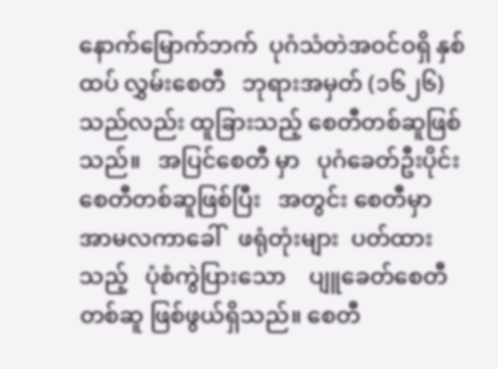နောက်မြောက်ဘက်  ပုဂံသံတဲအဝင်ဝရှိ နှစ်ထပ် လွှမ်းစေတီ   ဘုရားအမှတ် (၁၆၂၆)   သည်လည်း ထူခြားသည့် စေတီတစ်ဆူဖြစ်သည်။   အပြင်စေတီ မှာ   ပုဂံခေတ်ဦးပိုင်းစေတီတစ်ဆူဖြစ်ပြီး   အတွင်း စေတီမှာ အာမလကာခေါ်   ဖရုံတုံးများ  ပတ်ထား သည့်   ပုံစံကွဲပြားသော    ပျူခေတ်စေတီတစ်ဆူ ဖြစ်ဖွယ်ရှိသည်။ စေတီ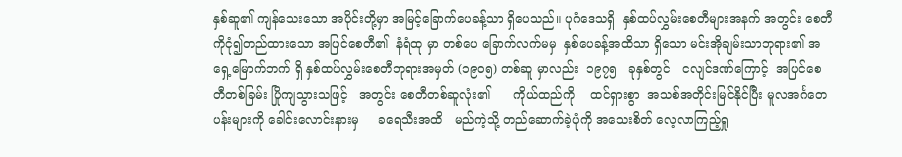နှစ်ဆူ၏ ကျန်သေးသော အပိုင်းတို့မှာ အမြင့်ခြောက်ပေခန့်သာ ရှိပေသည်။ ပုဂံဒေသရှိ  နှစ်ထပ်လွှမ်းစေတီများအနက် အတွင်း စေတီကိုငုံ၍တည်ထားသော အပြင်စေတီ၏  နံရံထု မှာ တစ်ပေ ခြောက်လက်မမှ  နှစ်ပေခန့်အထိသာ ရှိသော မင်းအိုချမ်းသာဘုရား၏ အရှေ့မြောက်ဘက် ရှိ နှစ်ထပ်လွှမ်းစေတီဘုရားအမှတ် (၁၉၀၅) တစ်ဆူ မှာလည်း  ၁၉၇၅   ခုနှစ်တွင်   ငလျင်ဒဏ်ကြောင့်  အပြင်စေတီတစ်ခြမ်း ပြိုကျသွားသဖြင့်   အတွင်း စေတီတစ်ဆူလုံး၏      ကိုယ်ထည်ကို    ထင်ရှားစွာ  အသစ်အတိုင်းမြင်နိုင်ပြီး မူလအင်္ဂတေပန်းများကို ခေါင်းလောင်းနားမှ     ခရေသီးအထိ   မည်ကဲ့သို့ တည်ဆောက်ခဲ့ပုံကို အသေးစိတ် လေ့လာကြည့်ရှု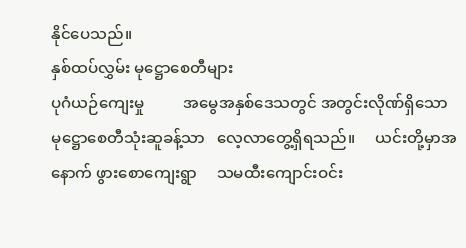နိုင်ပေသည်။
နှစ်ထပ်လွှမ်း မုဋ္ဌောစေတီများ
ပုဂံယဉ်ကျေးမှု          အမွေအနှစ်ဒေသတွင် အတွင်းလိုဏ်ရှိသော     မုဋ္ဌောစေတီသုံးဆူခန့်သာ   လေ့လာတွေ့ရှိရသည်။     ယင်းတို့မှာအနောက် ဖွားစောကျေးရွာ     သမထီးကျောင်းဝင်း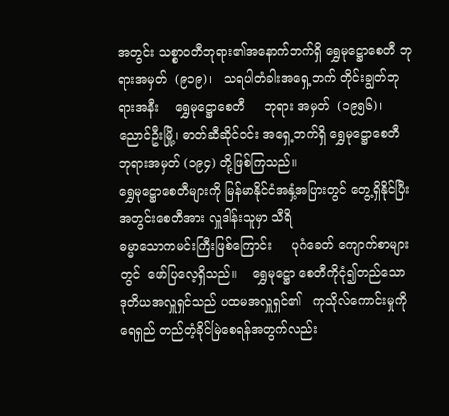အတွင်း သစ္စာဝတီဘုရား၏အနောက်ဘက်ရှိ ရွှေမုဋ္ဌောစေတီ ဘုရားအမှတ်  (၉၁၉)၊   သရပါတံခါးအရှေ့ဘက် တိုင်းချွတ်ဘုရားအနီး    ရွှေမုဋ္ဌောစေတီ     ဘုရား အမှတ်  (၁၉၅၆)၊  ညောင်ဦးမြို့၊ ဓာတ်ဆီဆိုင်ဝင်း အရှေ့ဘက်ရှိ ရွှေမုဋ္ဌောစေတီ ဘုရားအမှတ် (၁၉၄) တို့ဖြစ်ကြသည်။
ရွှေမုဋ္ဌောစေတီများကို မြန်မာနိုင်ငံအနှံ့အပြားတွင် တွေ့ရှိနိုင်ပြီး အတွင်းစေတီအား လှူဒါန်းသူမှာ သီရိ
ဓမ္မာသောကမင်းကြီးဖြစ်ကြောင်း     ပုဂံခေတ် ကျောက်စာများတွင်  ဖော်ပြလေ့ရှိသည်။    ရွှေမုဋ္ဌော စေတီကိုငုံ၍တည်သော      ဒုတိယအလှူရှင်သည် ပထမအလှူရှင်၏   ကုသိုလ်ကောင်းမှုကို   ရေရှည် တည်တံ့ခိုင်မြဲစေရန်အတွက်လည်း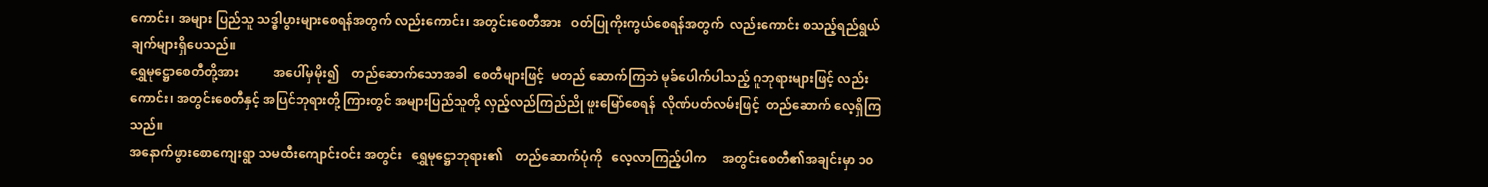ကောင်း၊ အများ ပြည်သူ သဒ္ဓါပွားများစေရန်အတွက် လည်းကောင်း၊ အတွင်းစေတီအား   ဝတ်ပြုကိုးကွယ်စေရန်အတွက်  လည်းကောင်း စသည့်ရည်ရွယ်ချက်များရှိပေသည်။
ရွှေမုဋ္ဌောစေတီတို့အား           အပေါ်မှမိုး၍    တည်ဆောက်သောအခါ  စေတီများဖြင့်  မတည် ဆောက်ကြဘဲ မုခ်ပေါက်ပါသည့် ဂူဘုရားများဖြင့် လည်းကောင်း၊ အတွင်းစေတီနှင့် အပြင်ဘုရားတို့ ကြားတွင် အများပြည်သူတို့ လှည့်လည်ကြည်ညို ဖူးမြော်စေရန်  လိုဏ်ပတ်လမ်းဖြင့်  တည်ဆောက် လေ့ရှိကြသည်။
အနောက်ဖွားစောကျေးရွာ သမထီးကျောင်းဝင်း အတွင်း   ရွှေမုဋ္ဌောဘုရား၏    တည်ဆောက်ပုံကို   လေ့လာကြည့်ပါက     အတွင်းစေတီ၏အချင်းမှာ ၁၀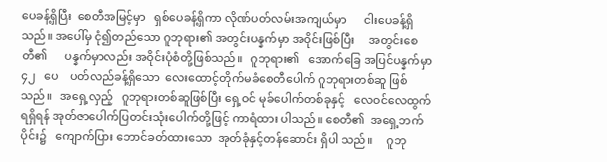ပေခန့်ရှိပြီး  စေတီအမြင့်မှာ   ရှစ်ပေခန့်ရှိကာ လိုဏ်ပတ်လမ်းအကျယ်မှာ      ငါးပေခန့်ရှိသည်။ အပေါ်မှ ငုံ၍တည်သော ဂူဘုရား၏ အတွင်းပန္နက်မှာ အဝိုင်းဖြစ်ပြီး     အတွင်းစေတီ၏      ပန္နက်မှာလည်း အဝိုင်းပုံစံတို့ဖြစ်သည်။   ဂူဘုရား၏   အောက်ခြေ အပြင်ပန္နက်မှာ     ၄၂   ပေ    ပတ်လည်ခန့်ရှိသော  လေးထောင့်တိုက်မခံစေတီပေါက် ဂူဘုရားတစ်ဆူ ဖြစ်သည်။   အရှေ့လှည့်   ဂူဘုရားတစ်ဆူဖြစ်ပြီး ရှေ့ဝင် မုခ်ပေါက်တစ်ခုနှင့်   လေဝင်လေထွက်ရရှိရန် အုတ်ဇာပေါက်ပြတင်းသုံးပေါက်တို့ဖြင့် ကာရံထား ပါသည်။ စေတီ၏  အရှေ့ဘက်ပိုင်း၌   ကျောက်ပြား ဘောင်ခတ်ထားသော  အုတ်ခုံနှင့်တန်ဆောင်း ရှိပါ သည်။     ဂူဘု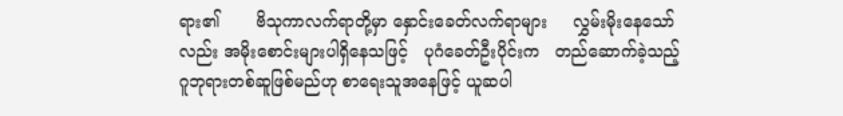ရား၏       ဗိသုကာလက်ရာတို့မှာ နှောင်းခေတ်လက်ရာများ     လွှမ်းမိုးနေသော်လည်း အမိုးစောင်းများပါရှိနေသဖြင့်   ပုဂံခေတ်ဦးပိုင်းက   တည်ဆောက်ခဲ့သည့်   ဂူဘုရားတစ်ဆူဖြစ်မည်ဟု စာရေးသူအနေဖြင့် ယူဆပါ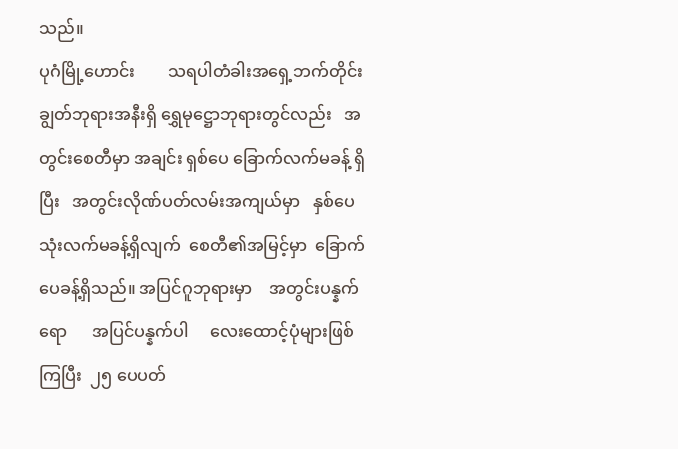သည်။
ပုဂံမြို့ဟောင်း        သရပါတံခါးအရှေ့ဘက်တိုင်းချွတ်ဘုရားအနီးရှိ ရွှေမုဋ္ဌောဘုရားတွင်လည်း   အတွင်းစေတီမှာ အချင်း ရှစ်ပေ ခြောက်လက်မခန့် ရှိပြီး   အတွင်းလိုဏ်ပတ်လမ်းအကျယ်မှာ   နှစ်ပေ   သုံးလက်မခန့်ရှိလျက်  စေတီ၏အမြင့်မှာ  ခြောက် ပေခန့်ရှိသည်။ အပြင်ဂူဘုရားမှာ    အတွင်းပန္နက်ရော      အပြင်ပန္နက်ပါ     လေးထောင့်ပုံများဖြစ်ကြပြီး  ၂၅ ပေပတ်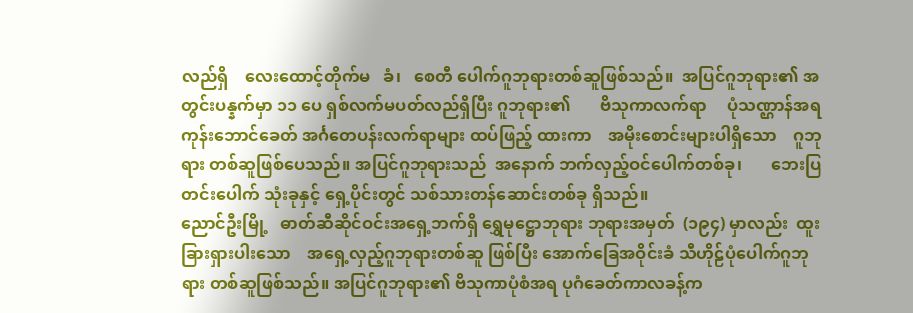လည်ရှိ    လေးထောင့်တိုက်မ   ခံ၊   စေတီ ပေါက်ဂူဘုရားတစ်ဆူဖြစ်သည်။  အပြင်ဂူဘုရား၏ အတွင်းပန္နက်မှာ ၁၁ ပေ ရှစ်လက်မပတ်လည်ရှိပြီး ဂူဘုရား၏       ဗိသုကာလက်ရာ     ပုံသဏ္ဌာန်အရ ကုန်းဘောင်ခေတ် အင်္ဂတေပန်းလက်ရာများ ထပ်ဖြည့် ထားကာ    အမိုးစောင်းများပါရှိသော    ဂူဘုရား တစ်ဆူဖြစ်ပေသည်။ အပြင်ဂူဘုရားသည်  အနောက် ဘက်လှည့်ဝင်ပေါက်တစ်ခု၊       ဘေးပြတင်းပေါက် သုံးခုနှင့် ရှေ့ပိုင်းတွင် သစ်သားတန်ဆောင်းတစ်ခု ရှိသည်။
ညောင်ဦးမြို့   ဓာတ်ဆီဆိုင်ဝင်းအရှေ့ဘက်ရှိ ရွှေမုဋ္ဌောဘုရား ဘုရားအမှတ်  (၁၉၄) မှာလည်း  ထူးခြားရှားပါးသော    အရှေ့လှည့်ဂူဘုရားတစ်ဆူ ဖြစ်ပြီး အောက်ခြေအဝိုင်းခံ သီဟိုဠ်ပုံပေါက်ဂူဘုရား တစ်ဆူဖြစ်သည်။ အပြင်ဂူဘုရား၏ ဗိသုကာပုံစံအရ ပုဂံခေတ်ကာလခန့်က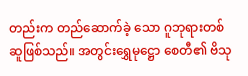တည်းက တည်ဆောက်ခဲ့ သော ဂူဘုရားတစ်ဆူဖြစ်သည်။ အတွင်းရွှေမုဋ္ဌော စေတီ၏ ဗိသု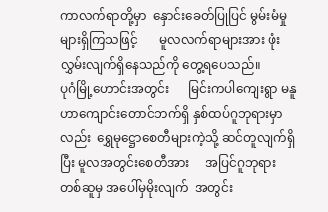ကာလက်ရာတို့မှာ  နှောင်းခေတ်ပြုပြင် မွမ်းမံမှုများရှိကြသဖြင့်       မူလလက်ရာများအား ဖုံးလွှမ်းလျက်ရှိနေသည်ကို တွေ့ရပေသည်။
ပုဂံမြို့ဟောင်းအတွင်း      မြင်းကပါကျေးရွာ မနူဟာကျောင်းတောင်ဘက်ရှိ နှစ်ထပ်ဂူဘုရားမှာ လည်း  ရွှေမုဋ္ဌောစေတီများကဲ့သို့ ဆင်တူလျက်ရှိပြီး မူလအတွင်းစေတီအား     အပြင်ဂူဘုရားတစ်ဆူမှ အပေါ်မှမိုးလျက်  အတွင်း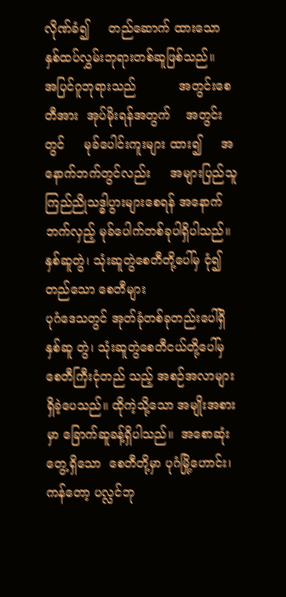လိုဏ်ခံ၍     တည်ဆောက် ထားသော  နှစ်ထပ်လွှမ်းဘုရားတစ်ဆူဖြစ်သည်။     အပြင်ဂူဘုရားသည်           အတွင်းစေတီအား  အုပ်မိုးရန်အတွက်    အတွင်းတွင်     မုခ်ပေါင်းကူးများ ထား၍     အနောက်ဘက်တွင်လည်း     အများပြည်သူ   ကြည်ညိုသဒ္ဓါပွားများစေရန် အနောက်ဘက်လှည့် မုခ်ပေါက်တစ်ခုပါရှိပါသည်။
နှစ်ဆူတွဲ၊ သုံးဆူတွဲစေတီတို့ပေါ်မှ ငုံ၍တည်သော စေတီများ
ပုဂံဒေသတွင် အုတ်ခုံတစ်ခုတည်းပေါ်ရှိ  နှစ်ဆူ တွဲ၊ သုံးဆူတွဲစေတီငယ်တို့ပေါ်မှ  စေတီကြီးငုံတည် သည့် အစဉ်အလာများရှိခဲ့ပေသည်။ ထိုကဲ့သို့သော အမျိုးအစားမှာ ခြောက်ဆူခန့်ရှိပါသည်။  အစောဆုံး တွေ့ရှိသော  စေတီတို့မှာ ပုဂံမြို့ဟောင်း၊ ကန်တော့ ပလ္လင်ဘု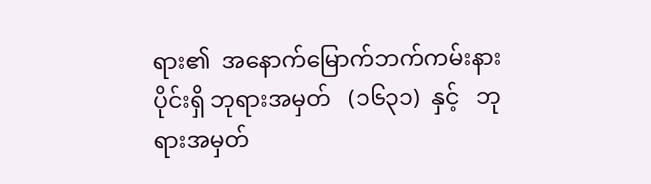ရား၏  အနောက်မြောက်ဘက်ကမ်းနား ပိုင်းရှိ ဘုရားအမှတ်   (၁၆၃၁)  နှင့်   ဘုရားအမှတ်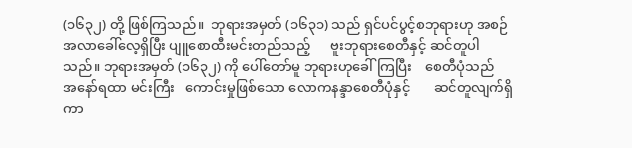(၁၆၃၂) တို့ ဖြစ်ကြသည်။  ဘုရားအမှတ် (၁၆၃၁) သည် ရှင်ပင်ပွင့်စဘုရားဟု အစဉ်အလာခေါ်လေ့ရှိပြီး ပျူစောထီးမင်းတည်သည့်      ဗူးဘုရားစေတီနှင့် ဆင်တူပါသည်။ ဘုရားအမှတ် (၁၆၃၂) ကို ပေါ်တော်မူ ဘုရားဟုခေါ်ကြပြီး    စေတီပုံသည်    အနော်ရထာ မင်းကြီး   ကောင်းမှုဖြစ်သော လောကနန္ဒာစေတီပုံနှင့်       ဆင်တူလျက်ရှိကာ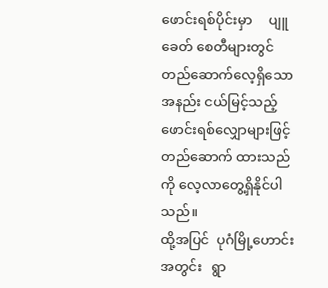ဖောင်းရစ်ပိုင်းမှာ     ပျူခေတ် စေတီများတွင်  တည်ဆောက်လေ့ရှိသော  အနည်း ငယ်မြင့်သည့် ဖောင်းရစ်လျှောများဖြင့် တည်ဆောက် ထားသည်ကို လေ့လာတွေ့ရှိနိုင်ပါသည်။
ထို့အပြင်  ပုဂံမြို့ဟောင်းအတွင်း   ရွာ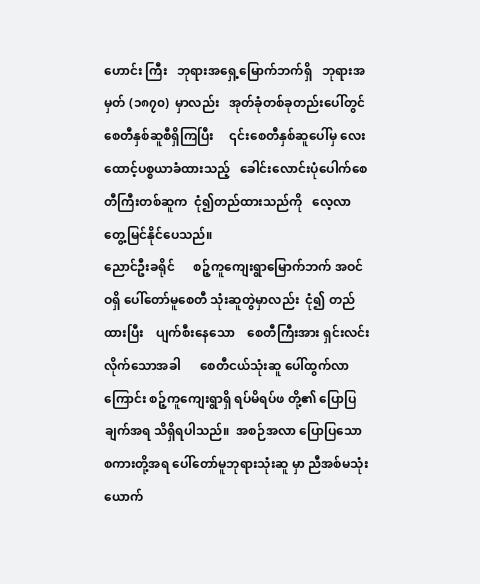ဟောင်း ကြီး   ဘုရားအရှေ့မြောက်ဘက်ရှိ   ဘုရားအမှတ် (၁၈၇၀)  မှာလည်း   အုတ်ခုံတစ်ခုတည်းပေါ်တွင်   စေတီနှစ်ဆူစီရှိကြပြီး     ၎င်းစေတီနှစ်ဆူပေါ်မှ လေးထောင့်ပစ္စယာခံထားသည့်   ခေါင်းလောင်းပုံပေါက်စေတီကြီးတစ်ဆူက  ငုံ၍တည်ထားသည်ကို   လေ့လာတွေ့မြင်နိုင်ပေသည်။
ညောင်ဦးခရိုင်      စဉ့်ကူကျေးရွာမြောက်ဘက် အဝင်ဝရှိ ပေါ်တော်မူစေတီ သုံးဆူတွဲမှာလည်း  ငုံ၍ တည်ထားပြီး    ပျက်စီးနေသော    စေတီကြီးအား ရှင်းလင်းလိုက်သောအခါ      စေတီငယ်သုံးဆူ ပေါ်ထွက်လာကြောင်း စဉ့်ကူကျေးရွာရှိ ရပ်မိရပ်ဖ တို့၏ ပြောပြချက်အရ သိရှိရပါသည်။  အစဉ်အလာ ပြောပြသော  စကားတို့အရ ပေါ်တော်မူဘုရားသုံးဆူ မှာ ညီအစ်မသုံးယောက်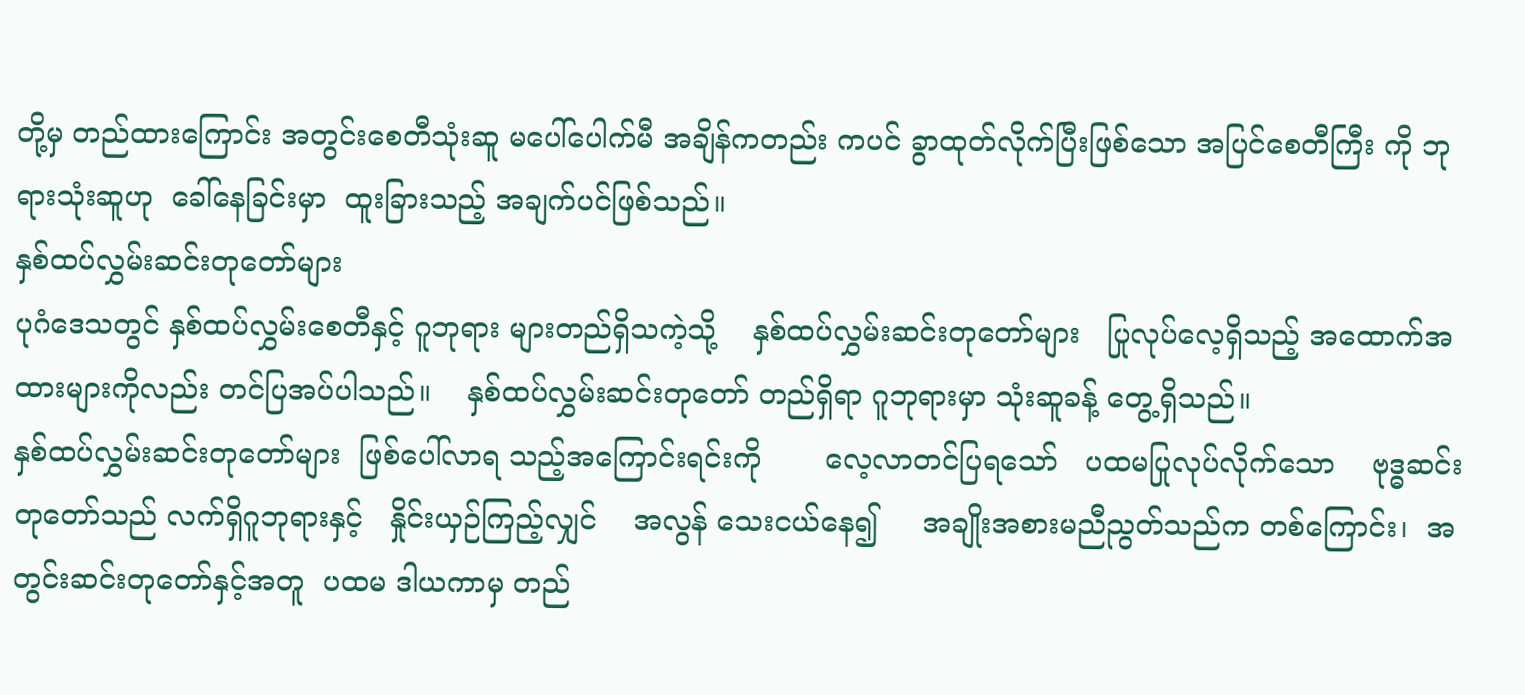တို့မှ တည်ထားကြောင်း အတွင်းစေတီသုံးဆူ မပေါ်ပေါက်မီ အချိန်ကတည်း ကပင် ခွာထုတ်လိုက်ပြီးဖြစ်သော အပြင်စေတီကြီး ကို ဘုရားသုံးဆူဟု  ခေါ်နေခြင်းမှာ  ထူးခြားသည့် အချက်ပင်ဖြစ်သည်။
နှစ်ထပ်လွှမ်းဆင်းတုတော်များ
ပုဂံဒေသတွင် နှစ်ထပ်လွှမ်းစေတီနှင့် ဂူဘုရား များတည်ရှိသကဲ့သို့    နှစ်ထပ်လွှမ်းဆင်းတုတော်များ   ပြုလုပ်လေ့ရှိသည့် အထောက်အထားများကိုလည်း တင်ပြအပ်ပါသည်။    နှစ်ထပ်လွှမ်းဆင်းတုတော် တည်ရှိရာ ဂူဘုရားမှာ သုံးဆူခန့် တွေ့ရှိသည်။
နှစ်ထပ်လွှမ်းဆင်းတုတော်များ  ဖြစ်ပေါ်လာရ သည့်အကြောင်းရင်းကို       လေ့လာတင်ပြရသော်   ပထမပြုလုပ်လိုက်သော    ဗုဒ္ဓဆင်းတုတော်သည် လက်ရှိဂူဘုရားနှင့်   နှိုင်းယှဉ်ကြည့်လျှင်    အလွန် သေးငယ်နေ၍     အချိုးအစားမညီညွတ်သည်က တစ်ကြောင်း၊  အတွင်းဆင်းတုတော်နှင့်အတူ  ပထမ ဒါယကာမှ တည်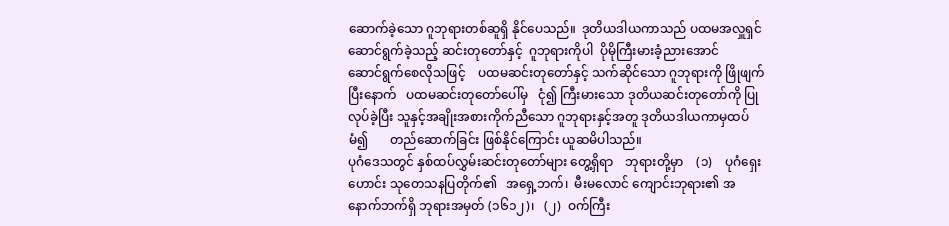ဆောက်ခဲ့သော ဂူဘုရားတစ်ဆူရှိ နိုင်ပေသည်။  ဒုတိယဒါယကာသည် ပထမအလှူရှင် ဆောင်ရွက်ခဲ့သည့် ဆင်းတုတော်နှင့်  ဂူဘုရားကိုပါ  ပိုမိုကြီးမားခံ့ညားအောင်    ဆောင်ရွက်စေလိုသဖြင့်    ပထမဆင်းတုတော်နှင့် သက်ဆိုင်သော ဂူဘုရားကို ဖြိုဖျက်ပြီးနောက်   ပထမဆင်းတုတော်ပေါ်မှ   ငုံ၍ ကြီးမားသော ဒုတိယဆင်းတုတော်ကို ပြုလုပ်ခဲ့ပြီး သူနှင့်အချိုးအစားကိုက်ညီသော ဂူဘုရားနှင့်အတူ ဒုတိယဒါယကာမှထပ်မံ၍       တည်ဆောက်ခြင်း ဖြစ်နိုင်ကြောင်း ယူဆမိပါသည်။
ပုဂံဒေသတွင် နှစ်ထပ်လွှမ်းဆင်းတုတော်များ တွေ့ရှိရာ    ဘုရားတို့မှာ    (၁)    ပုဂံရှေးဟောင်း သုတေသနပြတိုက်၏   အရှေ့ဘက်၊  မီးမလောင် ကျောင်းဘုရား၏ အနောက်ဘက်ရှိ ဘုရားအမှတ် (၁၆၁၂)၊   (၂)  ဝက်ကြီး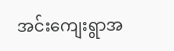အင်းကျေးရွာအ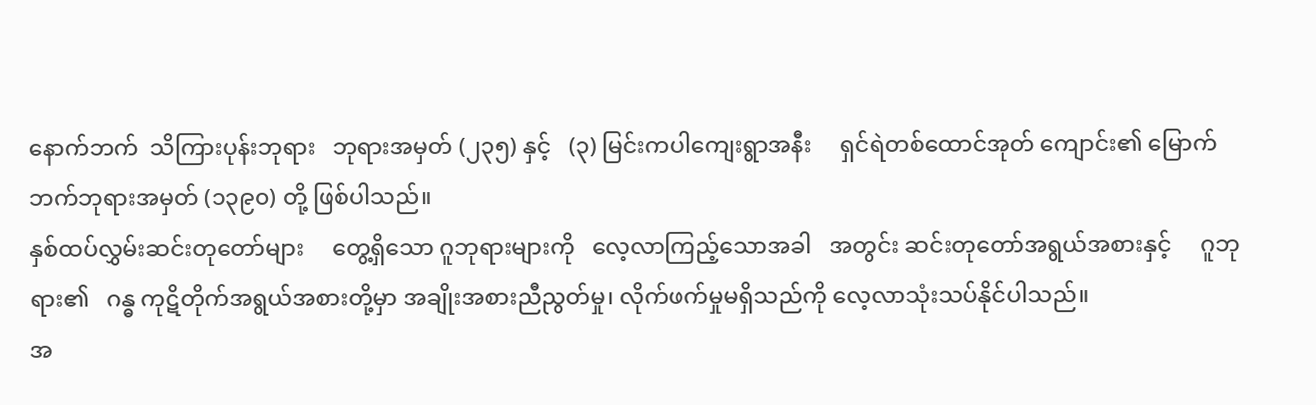နောက်ဘက်  သိကြားပုန်းဘုရား   ဘုရားအမှတ် (၂၃၅) နှင့်   (၃) မြင်းကပါကျေးရွာအနီး     ရှင်ရဲတစ်ထောင်အုတ် ကျောင်း၏ မြောက်ဘက်ဘုရားအမှတ် (၁၃၉၀) တို့ ဖြစ်ပါသည်။
နှစ်ထပ်လွှမ်းဆင်းတုတော်များ     တွေ့ရှိသော ဂူဘုရားများကို   လေ့လာကြည့်သောအခါ   အတွင်း ဆင်းတုတော်အရွယ်အစားနှင့်     ဂူဘုရား၏   ဂန္ဓ ကုဋိတိုက်အရွယ်အစားတို့မှာ အချိုးအစားညီညွတ်မှု၊ လိုက်ဖက်မှုမရှိသည်ကို လေ့လာသုံးသပ်နိုင်ပါသည်။
အ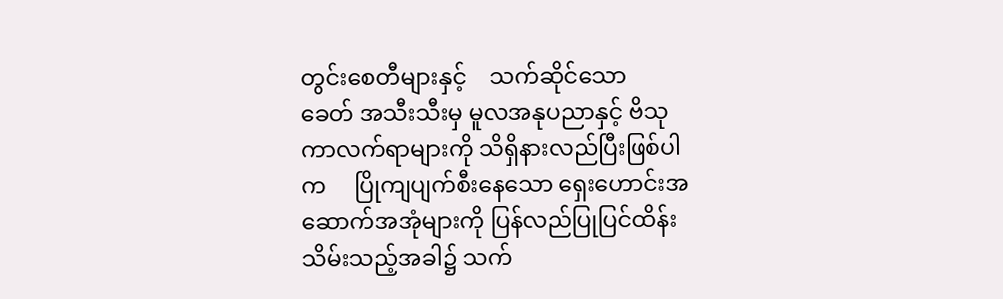တွင်းစေတီများနှင့်    သက်ဆိုင်သော    ခေတ် အသီးသီးမှ မူလအနုပညာနှင့် ဗိသုကာလက်ရာများကို သိရှိနားလည်ပြီးဖြစ်ပါက     ပြိုကျပျက်စီးနေသော ရှေးဟောင်းအဆောက်အအုံများကို ပြန်လည်ပြုပြင်ထိန်းသိမ်းသည့်အခါ၌ သက်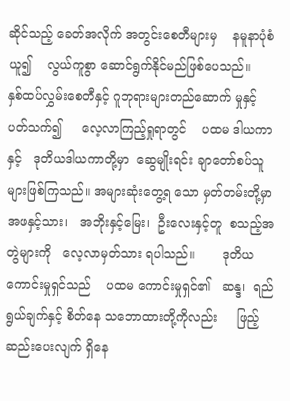ဆိုင်သည့် ခေတ်အလိုက် အတွင်းစေတီများမှ    နမူနာပုံစံယူ၍    လွယ်ကူစွာ ဆောင်ရွက်နိုင်မည်ဖြစ်ပေသည်။
နှစ်ထပ်လွှမ်းစေတီနှင့် ဂူဘုရားများတည်ဆောက် မှုနှင့် ပတ်သက်၍     လေ့လာကြည့်ရှုရာတွင်    ပထမ ဒါယကာနှင့်   ဒုတိယဒါယကာတို့မှာ  ဆွေမျိုးရင်း ချာတော်စပ်သူများဖြစ်ကြသည်။ အများဆုံးတွေ့ရ သော မှတ်တမ်းတို့မှာ   အဖနှင့်သား၊   အဘိုးနှင့်မြေး၊  ဦးလေးနှင့်တူ  စသည့်အတွဲများကို   လေ့လာမှတ်သား ရပါသည်။       ဒုတိယကောင်းမှုရှင်သည်    ပထမ ကောင်းမှုရှင်၏   ဆန္ဒ၊  ရည်ရွယ်ချက်နှင့် စိတ်နေ သဘောထားတို့ကိုလည်း     ဖြည့်ဆည်းပေးလျက် ရှိနေ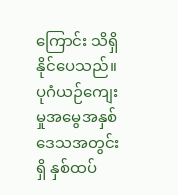ကြောင်း သိရှိနိုင်ပေသည်။
ပုဂံယဉ်ကျေးမှုအမွေအနှစ်     ဒေသအတွင်းရှိ နှစ်ထပ်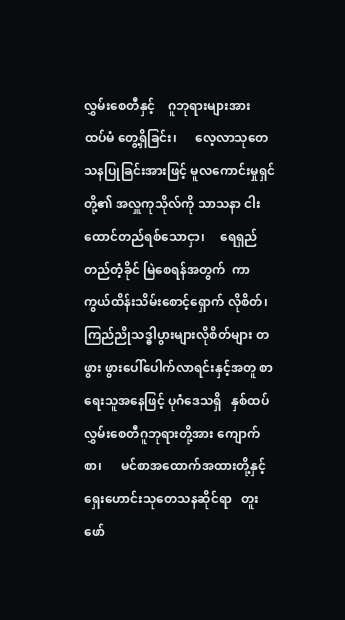လွှမ်းစေတီနှင့်    ဂူဘုရားများအား    ထပ်မံ တွေ့ရှိခြင်း၊      လေ့လာသုတေသနပြုခြင်းအားဖြင့် မူလကောင်းမှုရှင်တို့၏ အလှူကုသိုလ်ကို သာသနာ ငါးထောင်တည်ရစ်သောငှာ၊     ရေရှည်တည်တံ့ခိုင် မြဲစေရန်အတွက်  ကာကွယ်ထိန်းသိမ်းစောင့်ရှောက် လိုစိတ်၊  ကြည်ညိုသဒ္ဓါပွားများလိုစိတ်များ တဖွား ဖွားပေါ်ပေါက်လာရင်းနှင့်အတူ စာရေးသူအနေဖြင့် ပုဂံဒေသရှိ   နှစ်ထပ်လွှမ်းစေတီဂူဘုရားတို့အား ကျောက်စာ၊      မင်စာအထောက်အထားတို့နှင့် ရှေးဟောင်းသုတေသနဆိုင်ရာ   တူးဖော်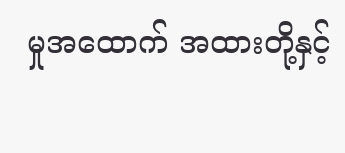မှုအထောက် အထားတို့နှင့်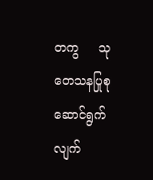တကွ     သုတေသနပြုစုဆောင်ရွက် လျက်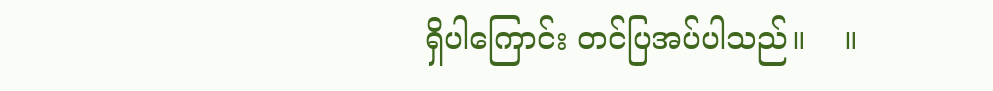ရှိပါကြောင်း တင်ပြအပ်ပါသည်။    ။